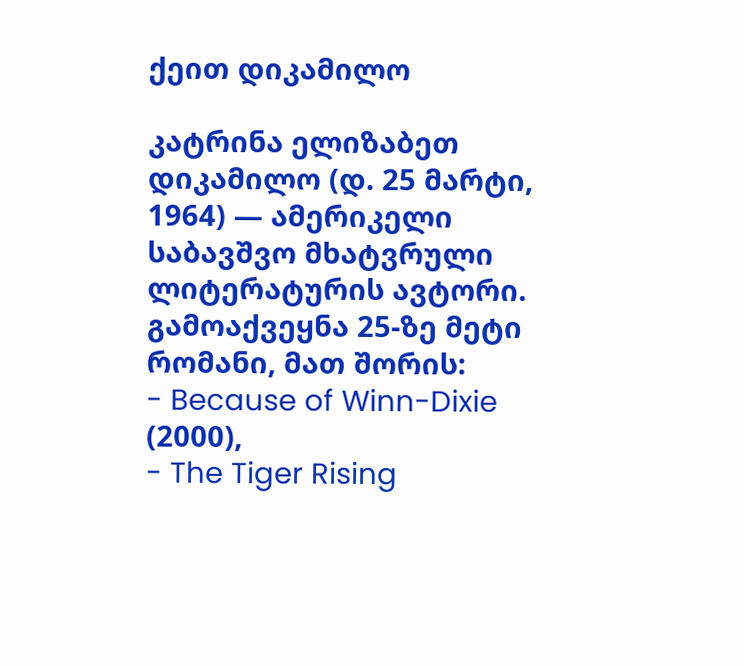ქეით დიკამილო

კატრინა ელიზაბეთ დიკამილო (დ. 25 მარტი, 1964) — ამერიკელი საბავშვო მხატვრული ლიტერატურის ავტორი. გამოაქვეყნა 25-ზე მეტი რომანი, მათ შორის:
- Because of Winn-Dixie (2000),
- The Tiger Rising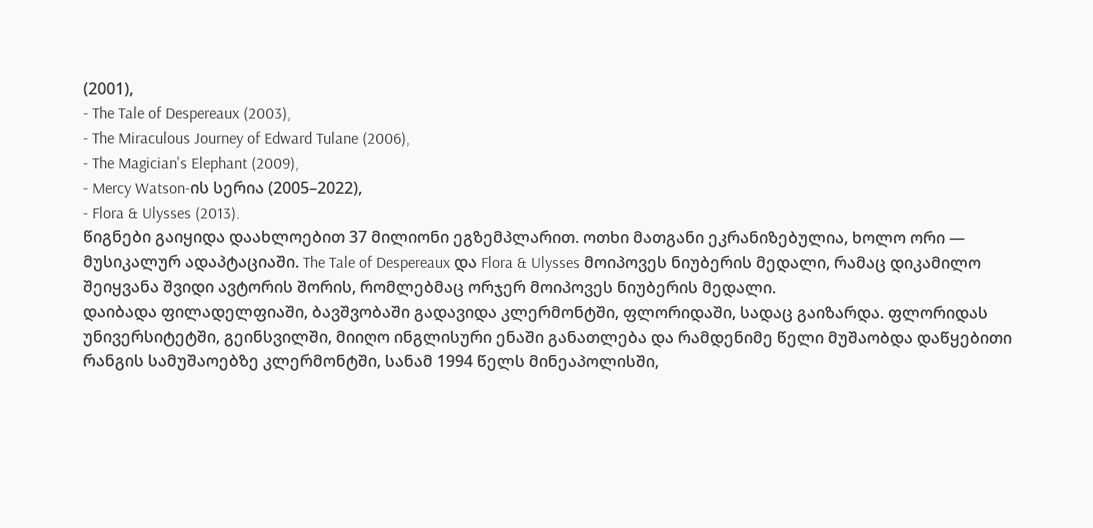(2001),
- The Tale of Despereaux (2003),
- The Miraculous Journey of Edward Tulane (2006),
- The Magician's Elephant (2009),
- Mercy Watson-ის სერია (2005–2022),
- Flora & Ulysses (2013).
წიგნები გაიყიდა დაახლოებით 37 მილიონი ეგზემპლარით. ოთხი მათგანი ეკრანიზებულია, ხოლო ორი — მუსიკალურ ადაპტაციაში. The Tale of Despereaux და Flora & Ulysses მოიპოვეს ნიუბერის მედალი, რამაც დიკამილო შეიყვანა შვიდი ავტორის შორის, რომლებმაც ორჯერ მოიპოვეს ნიუბერის მედალი.
დაიბადა ფილადელფიაში, ბავშვობაში გადავიდა კლერმონტში, ფლორიდაში, სადაც გაიზარდა. ფლორიდას უნივერსიტეტში, გეინსვილში, მიიღო ინგლისური ენაში განათლება და რამდენიმე წელი მუშაობდა დაწყებითი რანგის სამუშაოებზე კლერმონტში, სანამ 1994 წელს მინეაპოლისში,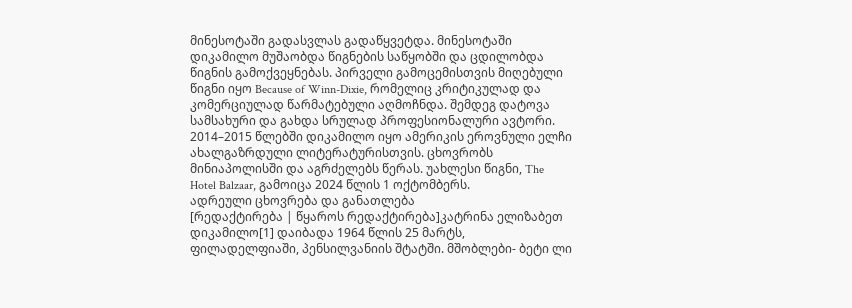მინესოტაში გადასვლას გადაწყვეტდა. მინესოტაში დიკამილო მუშაობდა წიგნების საწყობში და ცდილობდა წიგნის გამოქვეყნებას. პირველი გამოცემისთვის მიღებული წიგნი იყო Because of Winn-Dixie, რომელიც კრიტიკულად და კომერციულად წარმატებული აღმოჩნდა. შემდეგ დატოვა სამსახური და გახდა სრულად პროფესიონალური ავტორი.
2014–2015 წლებში დიკამილო იყო ამერიკის ეროვნული ელჩი ახალგაზრდული ლიტერატურისთვის. ცხოვრობს მინიაპოლისში და აგრძელებს წერას. უახლესი წიგნი, The Hotel Balzaar, გამოიცა 2024 წლის 1 ოქტომბერს.
ადრეული ცხოვრება და განათლება
[რედაქტირება | წყაროს რედაქტირება]კატრინა ელიზაბეთ დიკამილო[1] დაიბადა 1964 წლის 25 მარტს, ფილადელფიაში, პენსილვანიის შტატში. მშობლები- ბეტი ლი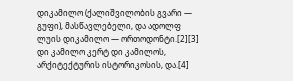დიკამილო (ქალიშვილობის გვარი — გუფი), მასწავლებელი, და ადოლფ ლუის დიკამილო — ორთოდონტი.[2][3] დი კამილო კერტ დი კამილოს, არქიტექტურის ისტორიკოსის, და.[4]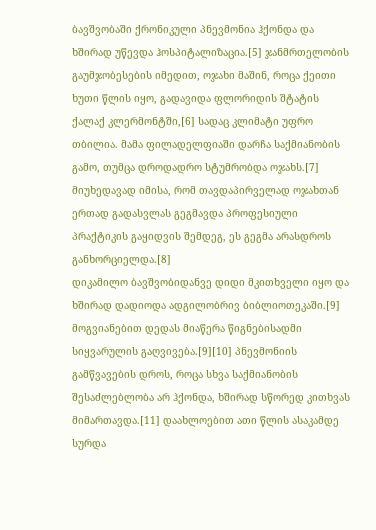ბავშვობაში ქრონიკული პნევმონია ჰქონდა და ხშირად უწევდა ჰოსპიტალიზაცია.[5] ჯანმრთელობის გაუმჯობესების იმედით, ოჯახი მაშინ, როცა ქეითი ხუთი წლის იყო, გადავიდა ფლორიდის შტატის ქალაქ კლერმონტში,[6] სადაც კლიმატი უფრო თბილია. მამა ფილადელფიაში დარჩა საქმიანობის გამო, თუმცა დროდადრო სტუმრობდა ოჯახს.[7] მიუხედავად იმისა, რომ თავდაპირველად ოჯახთან ერთად გადასვლას გეგმავდა პროფესიული პრაქტიკის გაყიდვის შემდეგ, ეს გეგმა არასდროს განხორციელდა.[8]
დიკამილო ბავშვობიდანვე დიდი მკითხველი იყო და ხშირად დადიოდა ადგილობრივ ბიბლიოთეკაში.[9] მოგვიანებით დედას მიაწერა წიგნებისადმი სიყვარულის გაღვივება.[9][10] პნევმონიის გამწვავების დროს, როცა სხვა საქმიანობის შესაძლებლობა არ ჰქონდა, ხშირად სწორედ კითხვას მიმართავდა.[11] დაახლოებით ათი წლის ასაკამდე სურდა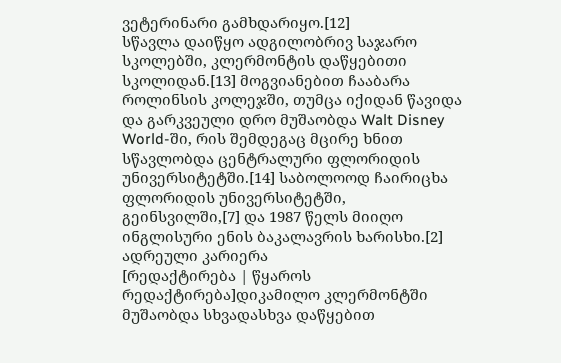ვეტერინარი გამხდარიყო.[12]
სწავლა დაიწყო ადგილობრივ საჯარო სკოლებში, კლერმონტის დაწყებითი სკოლიდან.[13] მოგვიანებით ჩააბარა როლინსის კოლეჯში, თუმცა იქიდან წავიდა და გარკვეული დრო მუშაობდა Walt Disney World-ში, რის შემდეგაც მცირე ხნით სწავლობდა ცენტრალური ფლორიდის უნივერსიტეტში.[14] საბოლოოდ ჩაირიცხა ფლორიდის უნივერსიტეტში, გეინსვილში,[7] და 1987 წელს მიიღო ინგლისური ენის ბაკალავრის ხარისხი.[2]
ადრეული კარიერა
[რედაქტირება | წყაროს რედაქტირება]დიკამილო კლერმონტში მუშაობდა სხვადასხვა დაწყებით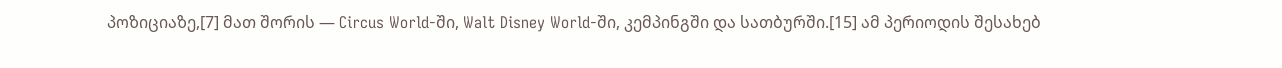პოზიციაზე,[7] მათ შორის — Circus World-ში, Walt Disney World-ში, კემპინგში და სათბურში.[15] ამ პერიოდის შესახებ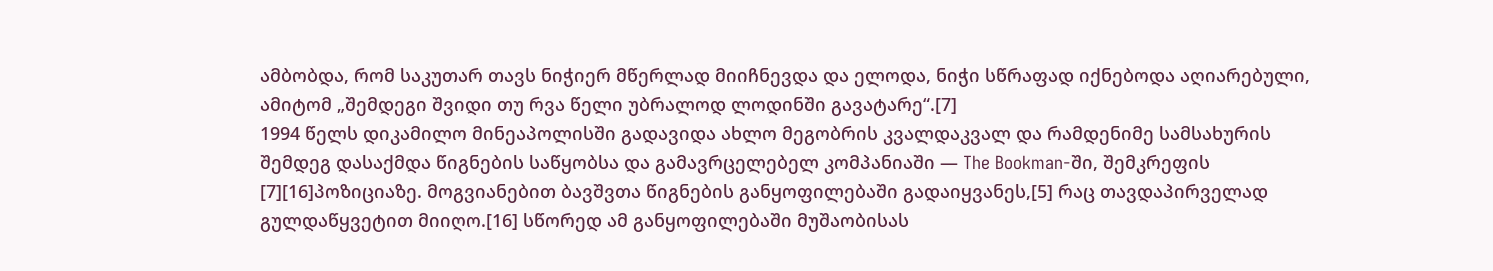ამბობდა, რომ საკუთარ თავს ნიჭიერ მწერლად მიიჩნევდა და ელოდა, ნიჭი სწრაფად იქნებოდა აღიარებული, ამიტომ „შემდეგი შვიდი თუ რვა წელი უბრალოდ ლოდინში გავატარე“.[7]
1994 წელს დიკამილო მინეაპოლისში გადავიდა ახლო მეგობრის კვალდაკვალ და რამდენიმე სამსახურის შემდეგ დასაქმდა წიგნების საწყობსა და გამავრცელებელ კომპანიაში — The Bookman-ში, შემკრეფის [7][16]პოზიციაზე. მოგვიანებით ბავშვთა წიგნების განყოფილებაში გადაიყვანეს,[5] რაც თავდაპირველად გულდაწყვეტით მიიღო.[16] სწორედ ამ განყოფილებაში მუშაობისას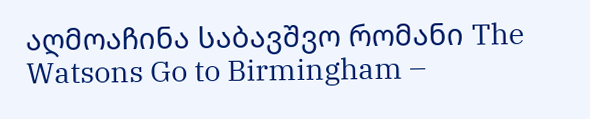აღმოაჩინა საბავშვო რომანი The Watsons Go to Birmingham –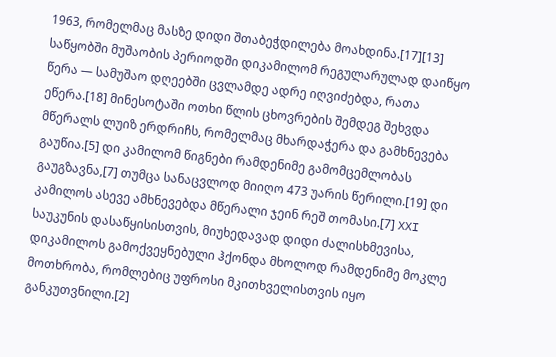1963, რომელმაც მასზე დიდი შთაბეჭდილება მოახდინა.[17][13]
საწყობში მუშაობის პერიოდში დიკამილომ რეგულარულად დაიწყო წერა — სამუშაო დღეებში ცვლამდე ადრე იღვიძებდა, რათა ეწერა.[18] მინესოტაში ოთხი წლის ცხოვრების შემდეგ შეხვდა მწერალს ლუიზ ერდრიჩს, რომელმაც მხარდაჭერა და გამხნევება გაუწია.[5] დი კამილომ წიგნები რამდენიმე გამომცემლობას გაუგზავნა,[7] თუმცა სანაცვლოდ მიიღო 473 უარის წერილი.[19] დი კამილოს ასევე ამხნევებდა მწერალი ჯეინ რეშ თომასი.[7] XXI საუკუნის დასაწყისისთვის, მიუხედავად დიდი ძალისხმევისა, დიკამილოს გამოქვეყნებული ჰქონდა მხოლოდ რამდენიმე მოკლე მოთხრობა, რომლებიც უფროსი მკითხველისთვის იყო განკუთვნილი.[2]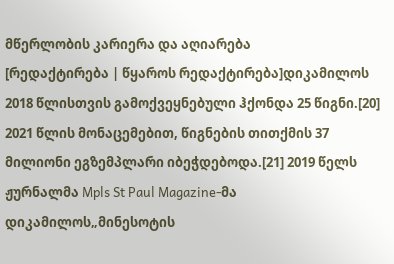მწერლობის კარიერა და აღიარება
[რედაქტირება | წყაროს რედაქტირება]დიკამილოს 2018 წლისთვის გამოქვეყნებული ჰქონდა 25 წიგნი.[20] 2021 წლის მონაცემებით, წიგნების თითქმის 37 მილიონი ეგზემპლარი იბეჭდებოდა.[21] 2019 წელს ჟურნალმა Mpls St Paul Magazine-მა დიკამილოს„მინესოტის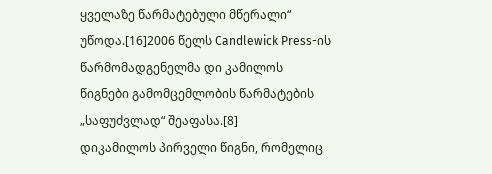ყველაზე წარმატებული მწერალი“ უწოდა.[16]2006 წელს Candlewick Press-ის წარმომადგენელმა დი კამილოს წიგნები გამომცემლობის წარმატების „საფუძვლად“ შეაფასა.[8]
დიკამილოს პირველი წიგნი, რომელიც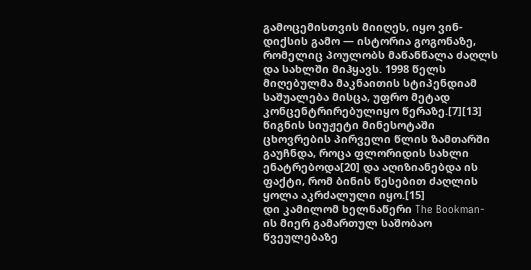გამოცემისთვის მიიღეს, იყო ვინ-დიქსის გამო — ისტორია გოგონაზე, რომელიც პოულობს მაწანწალა ძაღლს და სახლში მიჰყავს. 1998 წელს მიღებულმა მაკნაითის სტიპენდიამ საშუალება მისცა, უფრო მეტად კონცენტრირებულიყო წერაზე.[7][13] წიგნის სიუჟეტი მინესოტაში ცხოვრების პირველი წლის ზამთარში გაუჩნდა, როცა ფლორიდის სახლი ენატრებოდა[20] და აღიზიანებდა ის ფაქტი, რომ ბინის წესებით ძაღლის ყოლა აკრძალული იყო.[15]
დი კამილომ ხელნაწერი The Bookman-ის მიერ გამართულ საშობაო წვეულებაზე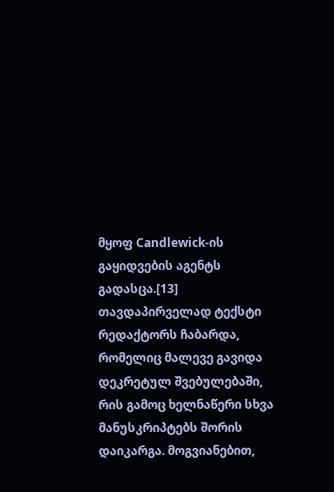მყოფ Candlewick-ის გაყიდვების აგენტს გადასცა.[13] თავდაპირველად ტექსტი რედაქტორს ჩაბარდა, რომელიც მალევე გავიდა დეკრეტულ შვებულებაში, რის გამოც ხელნაწერი სხვა მანუსკრიპტებს შორის დაიკარგა. მოგვიანებით,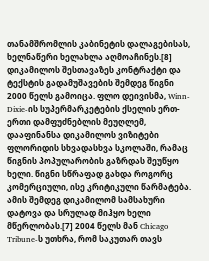თანამშრომლის კაბინეტის დალაგებისას, ხელნაწერი ხელახლა აღმოაჩინეს.[8] დიკამილოს შესთავაზეს კონტრაქტი და ტექსტის გადამუშავების შემდეგ წიგნი 2000 წელს გამოიცა. ფლო დეივისმა, Winn-Dixie-ის სუპერმარკეტების ქსელის ერთ-ერთი დამფუძნებლის მეუღლემ, დააფინანსა დიკამილოს ვიზიტები ფლორიდის სხვადასხვა სკოლაში, რამაც წიგნის პოპულარობის გაზრდას შეუწყო ხელი. წიგნი სწრაფად გახდა როგორც კომერციული, ისე კრიტიკული წარმატება. ამის შემდეგ დიკამილომ სამსახური დატოვა და სრულად მიჰყო ხელი მწერლობას.[7] 2004 წელს მან Chicago Tribune-ს უთხრა, რომ საკუთარ თავს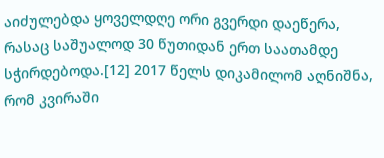აიძულებდა ყოველდღე ორი გვერდი დაეწერა, რასაც საშუალოდ 30 წუთიდან ერთ საათამდე სჭირდებოდა.[12] 2017 წელს დიკამილომ აღნიშნა, რომ კვირაში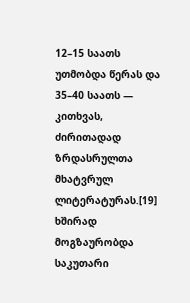12–15 საათს უთმობდა წერას და 35–40 საათს — კითხვას, ძირითადად ზრდასრულთა მხატვრულ ლიტერატურას.[19] ხშირად მოგზაურობდა საკუთარი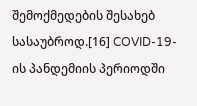შემოქმედების შესახებ სასაუბროდ.[16] COVID-19-ის პანდემიის პერიოდში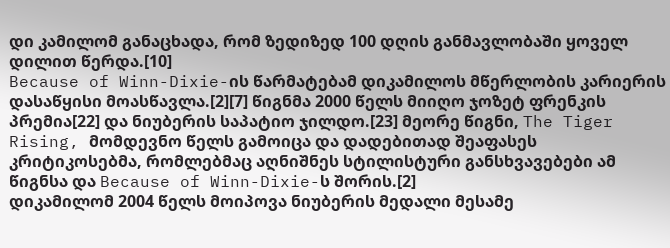დი კამილომ განაცხადა, რომ ზედიზედ 100 დღის განმავლობაში ყოველ დილით წერდა.[10]
Because of Winn-Dixie-ის წარმატებამ დიკამილოს მწერლობის კარიერის დასაწყისი მოასწავლა.[2][7] წიგნმა 2000 წელს მიიღო ჯოზეტ ფრენკის პრემია[22] და ნიუბერის საპატიო ჯილდო.[23] მეორე წიგნი, The Tiger Rising, მომდევნო წელს გამოიცა და დადებითად შეაფასეს კრიტიკოსებმა, რომლებმაც აღნიშნეს სტილისტური განსხვავებები ამ წიგნსა და Because of Winn-Dixie-ს შორის.[2]
დიკამილომ 2004 წელს მოიპოვა ნიუბერის მედალი მესამე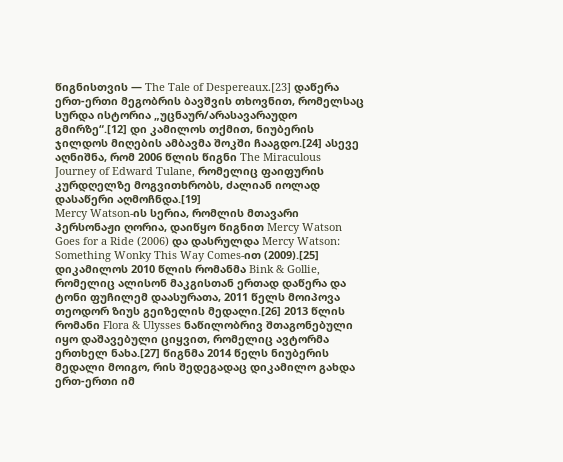წიგნისთვის — The Tale of Despereaux.[23] დაწერა ერთ-ერთი მეგობრის ბავშვის თხოვნით, რომელსაც სურდა ისტორია „უცნაურ/არასავარაუდო გმირზე“.[12] დი კამილოს თქმით, ნიუბერის ჯილდოს მიღების ამბავმა შოკში ჩააგდო.[24] ასევე აღნიშნა, რომ 2006 წლის წიგნი The Miraculous Journey of Edward Tulane, რომელიც ფაიფურის კურდღელზე მოგვითხრობს, ძალიან იოლად დასაწერი აღმოჩნდა.[19]
Mercy Watson-ის სერია, რომლის მთავარი პერსონაჟი ღორია, დაიწყო წიგნით Mercy Watson Goes for a Ride (2006) და დასრულდა Mercy Watson: Something Wonky This Way Comes-ით (2009).[25] დიკამილოს 2010 წლის რომანმა Bink & Gollie, რომელიც ალისონ მაკგისთან ერთად დაწერა და ტონი ფუჩილემ დაასურათა, 2011 წელს მოიპოვა თეოდორ ზიუს გეიზელის მედალი.[26] 2013 წლის რომანი Flora & Ulysses ნაწილობრივ შთაგონებული იყო დაშავებული ციყვით, რომელიც ავტორმა ერთხელ ნახა.[27] წიგნმა 2014 წელს ნიუბერის მედალი მოიგო, რის შედეგადაც დიკამილო გახდა ერთ-ერთი იმ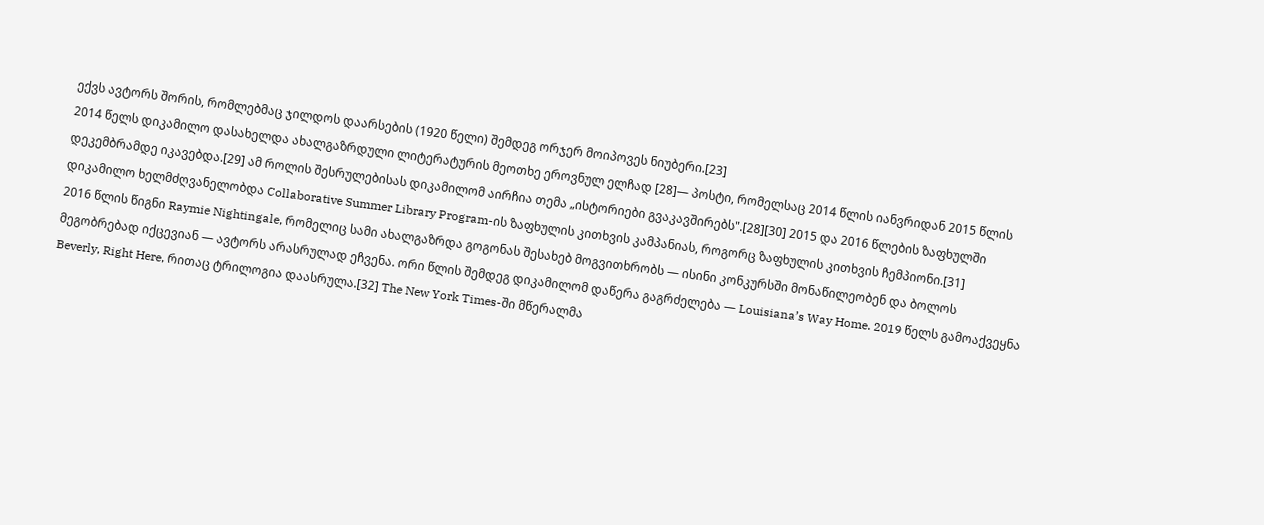ექვს ავტორს შორის, რომლებმაც ჯილდოს დაარსების (1920 წელი) შემდეგ ორჯერ მოიპოვეს ნიუბერი.[23]
2014 წელს დიკამილო დასახელდა ახალგაზრდული ლიტერატურის მეოთხე ეროვნულ ელჩად [28]— პოსტი, რომელსაც 2014 წლის იანვრიდან 2015 წლის დეკემბრამდე იკავებდა.[29] ამ როლის შესრულებისას დიკამილომ აირჩია თემა „ისტორიები გვაკავშირებს".[28][30] 2015 და 2016 წლების ზაფხულში დიკამილო ხელმძღვანელობდა Collaborative Summer Library Program-ის ზაფხულის კითხვის კამპანიას, როგორც ზაფხულის კითხვის ჩემპიონი.[31]
2016 წლის წიგნი Raymie Nightingale, რომელიც სამი ახალგაზრდა გოგონას შესახებ მოგვითხრობს — ისინი კონკურსში მონაწილეობენ და ბოლოს მეგობრებად იქცევიან — ავტორს არასრულად ეჩვენა. ორი წლის შემდეგ დიკამილომ დაწერა გაგრძელება — Louisiana’s Way Home. 2019 წელს გამოაქვეყნა Beverly, Right Here, რითაც ტრილოგია დაასრულა.[32] The New York Times-ში მწერალმა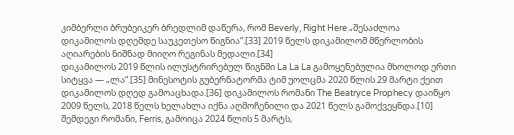კიმბერლი ბრუბეიკერ ბრედლიმ დაწერა, რომ Beverly, Right Here „შესაძლოა დიკამილოს დღემდე საუკეთესო წიგნია“.[33] 2019 წელს დიკამილომ მწერლობის აღიარების ნიშნად მიიღო რეგინას მედალი.[34]
დიკამილოს 2019 წლის ილუსტრირებულ წიგნში La La La გამოყენებულია მხოლოდ ერთი სიტყვა — „ლა“.[35] მინესოტის გუბერნატორმა ტიმ უოლცმა 2020 წლის 29 მარტი ქეით დიკამილოს დღედ გამოაცხადა.[36] დიკამილოს რომანი The Beatryce Prophecy დაიწყო 2009 წელს, 2018 წელს ხელახლა იქნა აღმოჩენილი და 2021 წელს გამოქვეყნდა.[10] შემდეგი რომანი, Ferris, გამოიცა 2024 წლის 5 მარტს,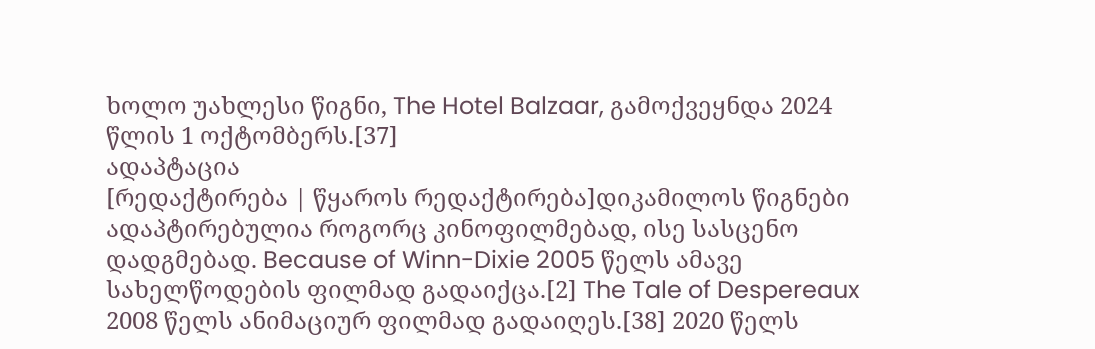ხოლო უახლესი წიგნი, The Hotel Balzaar, გამოქვეყნდა 2024 წლის 1 ოქტომბერს.[37]
ადაპტაცია
[რედაქტირება | წყაროს რედაქტირება]დიკამილოს წიგნები ადაპტირებულია როგორც კინოფილმებად, ისე სასცენო დადგმებად. Because of Winn-Dixie 2005 წელს ამავე სახელწოდების ფილმად გადაიქცა.[2] The Tale of Despereaux 2008 წელს ანიმაციურ ფილმად გადაიღეს.[38] 2020 წელს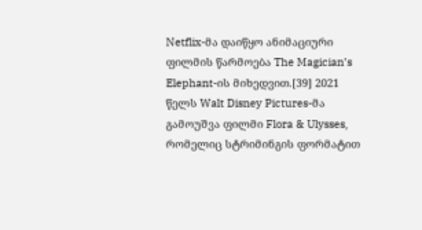Netflix-მა დაიწყო ანიმაციური ფილმის წარმოება The Magician’s Elephant-ის მიხედვით.[39] 2021 წელს Walt Disney Pictures-მა გამოუშვა ფილმი Flora & Ulysses, რომელიც სტრიმინგის ფორმატით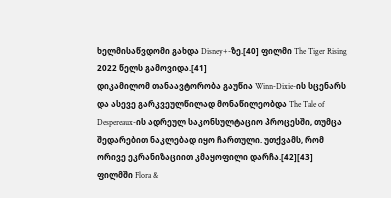ხელმისაწვდომი გახდა Disney+-ზე.[40] ფილმი The Tiger Rising 2022 წელს გამოვიდა.[41]
დიკამილომ თანაავტორობა გაუწია Winn-Dixie-ის სცენარს და ასევე გარკვეულწილად მონაწილეობდა The Tale of Despereaux-ის ადრეულ საკონსულტაციო პროცესში, თუმცა შედარებით ნაკლებად იყო ჩართული. უთქვამს, რომ ორივე ეკრანიზაციით კმაყოფილი დარჩა.[42][43] ფილმში Flora &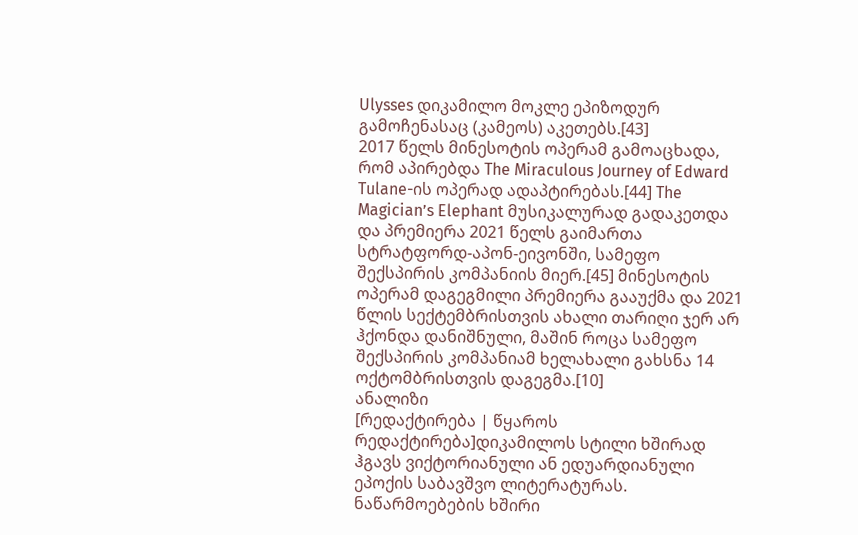Ulysses დიკამილო მოკლე ეპიზოდურ გამოჩენასაც (კამეოს) აკეთებს.[43]
2017 წელს მინესოტის ოპერამ გამოაცხადა, რომ აპირებდა The Miraculous Journey of Edward Tulane-ის ოპერად ადაპტირებას.[44] The Magician’s Elephant მუსიკალურად გადაკეთდა და პრემიერა 2021 წელს გაიმართა სტრატფორდ-აპონ-ეივონში, სამეფო შექსპირის კომპანიის მიერ.[45] მინესოტის ოპერამ დაგეგმილი პრემიერა გააუქმა და 2021 წლის სექტემბრისთვის ახალი თარიღი ჯერ არ ჰქონდა დანიშნული, მაშინ როცა სამეფო შექსპირის კომპანიამ ხელახალი გახსნა 14 ოქტომბრისთვის დაგეგმა.[10]
ანალიზი
[რედაქტირება | წყაროს რედაქტირება]დიკამილოს სტილი ხშირად ჰგავს ვიქტორიანული ან ედუარდიანული ეპოქის საბავშვო ლიტერატურას. ნაწარმოებების ხშირი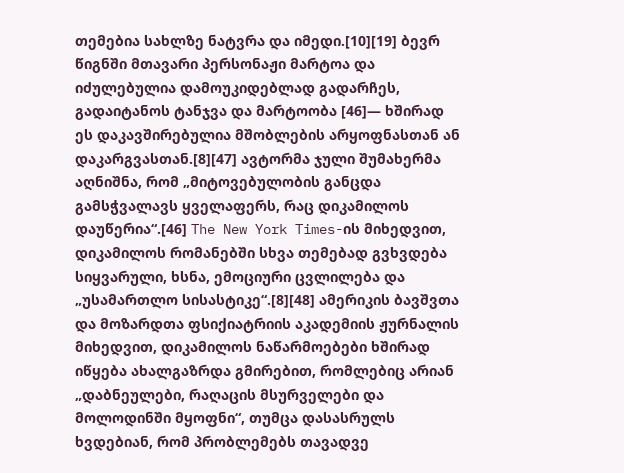თემებია სახლზე ნატვრა და იმედი.[10][19] ბევრ წიგნში მთავარი პერსონაჟი მარტოა და იძულებულია დამოუკიდებლად გადარჩეს, გადაიტანოს ტანჯვა და მარტოობა [46]— ხშირად ეს დაკავშირებულია მშობლების არყოფნასთან ან დაკარგვასთან.[8][47] ავტორმა ჯული შუმახერმა აღნიშნა, რომ „მიტოვებულობის განცდა გამსჭვალავს ყველაფერს, რაც დიკამილოს დაუწერია“.[46] The New York Times-ის მიხედვით, დიკამილოს რომანებში სხვა თემებად გვხვდება სიყვარული, ხსნა, ემოციური ცვლილება და „უსამართლო სისასტიკე“.[8][48] ამერიკის ბავშვთა და მოზარდთა ფსიქიატრიის აკადემიის ჟურნალის მიხედვით, დიკამილოს ნაწარმოებები ხშირად იწყება ახალგაზრდა გმირებით, რომლებიც არიან „დაბნეულები, რაღაცის მსურველები და მოლოდინში მყოფნი“, თუმცა დასასრულს ხვდებიან, რომ პრობლემებს თავადვე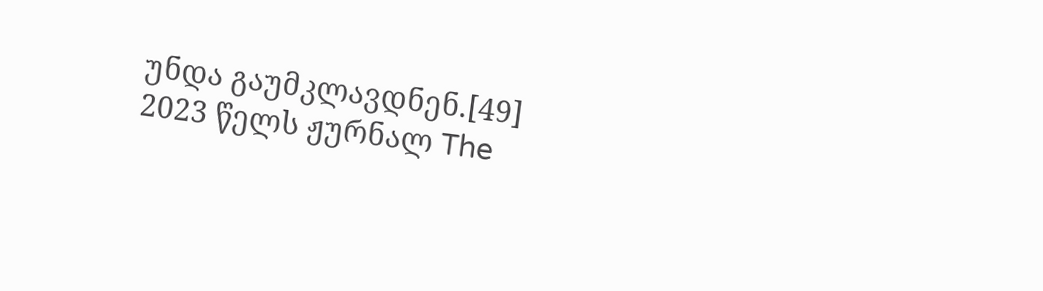უნდა გაუმკლავდნენ.[49]
2023 წელს ჟურნალ The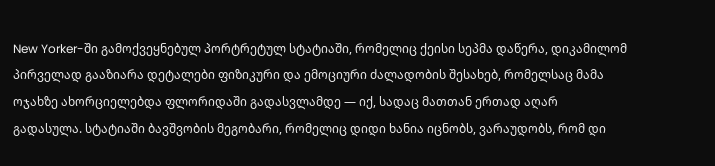New Yorker-ში გამოქვეყნებულ პორტრეტულ სტატიაში, რომელიც ქეისი სეპმა დაწერა, დიკამილომ პირველად გააზიარა დეტალები ფიზიკური და ემოციური ძალადობის შესახებ, რომელსაც მამა ოჯახზე ახორციელებდა ფლორიდაში გადასვლამდე — იქ, სადაც მათთან ერთად აღარ გადასულა. სტატიაში ბავშვობის მეგობარი, რომელიც დიდი ხანია იცნობს, ვარაუდობს, რომ დი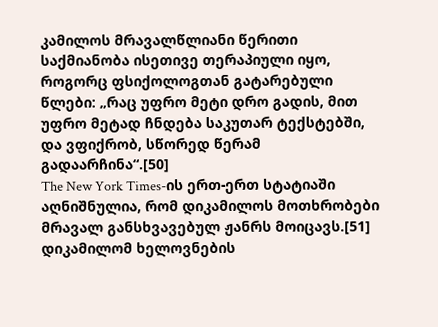კამილოს მრავალწლიანი წერითი საქმიანობა ისეთივე თერაპიული იყო, როგორც ფსიქოლოგთან გატარებული წლები: „რაც უფრო მეტი დრო გადის, მით უფრო მეტად ჩნდება საკუთარ ტექსტებში, და ვფიქრობ, სწორედ წერამ გადაარჩინა“.[50]
The New York Times-ის ერთ-ერთ სტატიაში აღნიშნულია, რომ დიკამილოს მოთხრობები მრავალ განსხვავებულ ჟანრს მოიცავს.[51] დიკამილომ ხელოვნების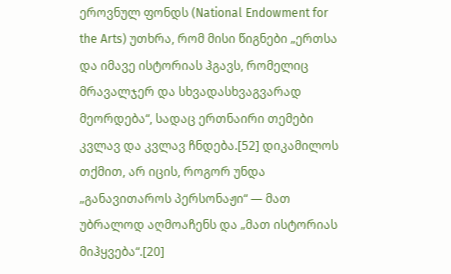ეროვნულ ფონდს (National Endowment for the Arts) უთხრა, რომ მისი წიგნები „ერთსა და იმავე ისტორიას ჰგავს, რომელიც მრავალჯერ და სხვადასხვაგვარად მეორდება“, სადაც ერთნაირი თემები კვლავ და კვლავ ჩნდება.[52] დიკამილოს თქმით, არ იცის, როგორ უნდა „განავითაროს პერსონაჟი“ — მათ უბრალოდ აღმოაჩენს და „მათ ისტორიას მიჰყვება“.[20]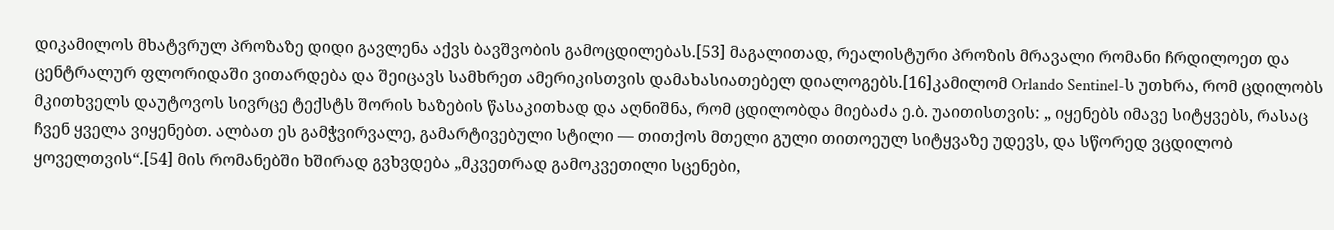დიკამილოს მხატვრულ პროზაზე დიდი გავლენა აქვს ბავშვობის გამოცდილებას.[53] მაგალითად, რეალისტური პროზის მრავალი რომანი ჩრდილოეთ და ცენტრალურ ფლორიდაში ვითარდება და შეიცავს სამხრეთ ამერიკისთვის დამახასიათებელ დიალოგებს.[16]კამილომ Orlando Sentinel-ს უთხრა, რომ ცდილობს მკითხველს დაუტოვოს სივრცე ტექსტს შორის ხაზების წასაკითხად და აღნიშნა, რომ ცდილობდა მიებაძა ე.ბ. უაითისთვის: „ იყენებს იმავე სიტყვებს, რასაც ჩვენ ყველა ვიყენებთ. ალბათ ეს გამჭვირვალე, გამარტივებული სტილი — თითქოს მთელი გული თითოეულ სიტყვაზე უდევს, და სწორედ ვცდილობ ყოველთვის“.[54] მის რომანებში ხშირად გვხვდება „მკვეთრად გამოკვეთილი სცენები,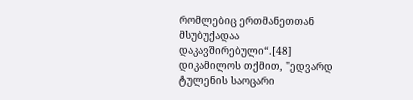რომლებიც ერთმანეთთან მსუბუქადაა დაკავშირებული“.[48]
დიკამილოს თქმით, "ედვარდ ტულენის საოცარი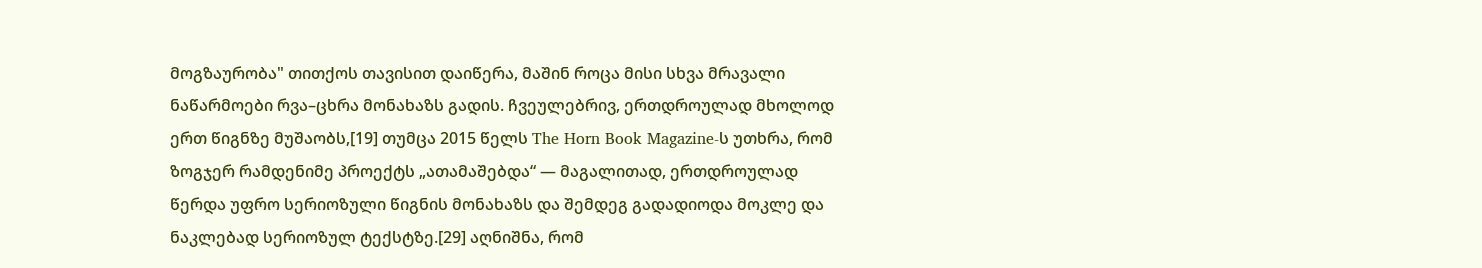მოგზაურობა" თითქოს თავისით დაიწერა, მაშინ როცა მისი სხვა მრავალი ნაწარმოები რვა–ცხრა მონახაზს გადის. ჩვეულებრივ, ერთდროულად მხოლოდ ერთ წიგნზე მუშაობს,[19] თუმცა 2015 წელს The Horn Book Magazine-ს უთხრა, რომ ზოგჯერ რამდენიმე პროექტს „ათამაშებდა“ — მაგალითად, ერთდროულად წერდა უფრო სერიოზული წიგნის მონახაზს და შემდეგ გადადიოდა მოკლე და ნაკლებად სერიოზულ ტექსტზე.[29] აღნიშნა, რომ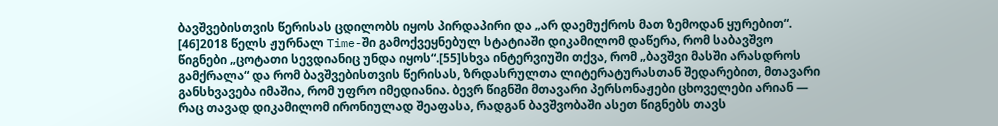ბავშვებისთვის წერისას ცდილობს იყოს პირდაპირი და „არ დაემუქროს მათ ზემოდან ყურებით“. [46]2018 წელს ჟურნალ Time-ში გამოქვეყნებულ სტატიაში დიკამილომ დაწერა, რომ საბავშვო წიგნები „ცოტათი სევდიანიც უნდა იყოს“.[55]სხვა ინტერვიუში თქვა, რომ „ბავშვი მასში არასდროს გამქრალა“ და რომ ბავშვებისთვის წერისას, ზრდასრულთა ლიტერატურასთან შედარებით, მთავარი განსხვავება იმაშია, რომ უფრო იმედიანია. ბევრ წიგნში მთავარი პერსონაჟები ცხოველები არიან — რაც თავად დიკამილომ ირონიულად შეაფასა, რადგან ბავშვობაში ასეთ წიგნებს თავს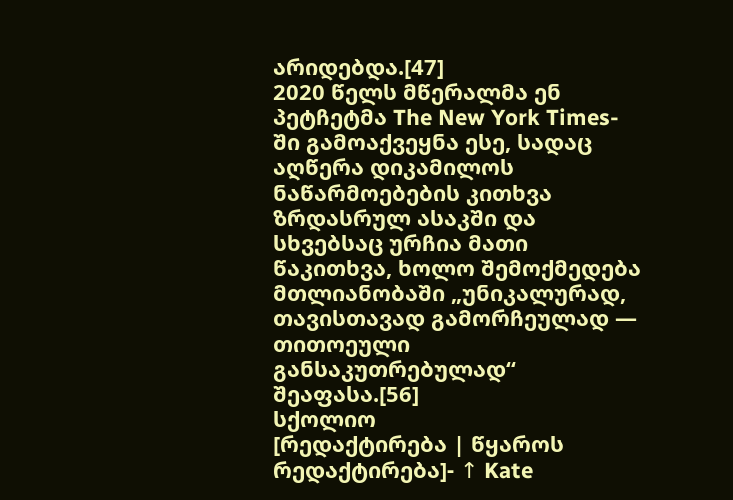არიდებდა.[47]
2020 წელს მწერალმა ენ პეტჩეტმა The New York Times-ში გამოაქვეყნა ესე, სადაც აღწერა დიკამილოს ნაწარმოებების კითხვა ზრდასრულ ასაკში და სხვებსაც ურჩია მათი წაკითხვა, ხოლო შემოქმედება მთლიანობაში „უნიკალურად, თავისთავად გამორჩეულად — თითოეული განსაკუთრებულად“ შეაფასა.[56]
სქოლიო
[რედაქტირება | წყაროს რედაქტირება]- ↑ Kate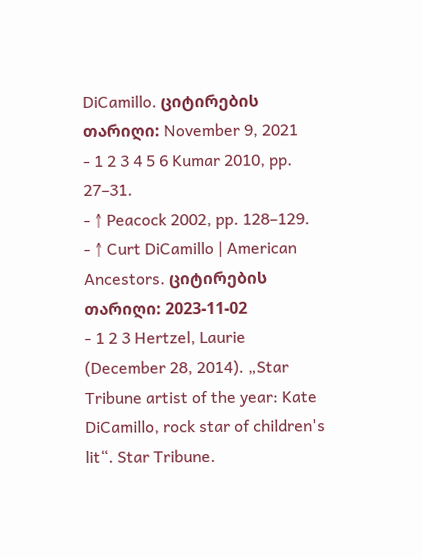DiCamillo. ციტირების თარიღი: November 9, 2021
- 1 2 3 4 5 6 Kumar 2010, pp. 27–31.
- ↑ Peacock 2002, pp. 128–129.
- ↑ Curt DiCamillo | American Ancestors. ციტირების თარიღი: 2023-11-02
- 1 2 3 Hertzel, Laurie (December 28, 2014). „Star Tribune artist of the year: Kate DiCamillo, rock star of children's lit“. Star Tribune.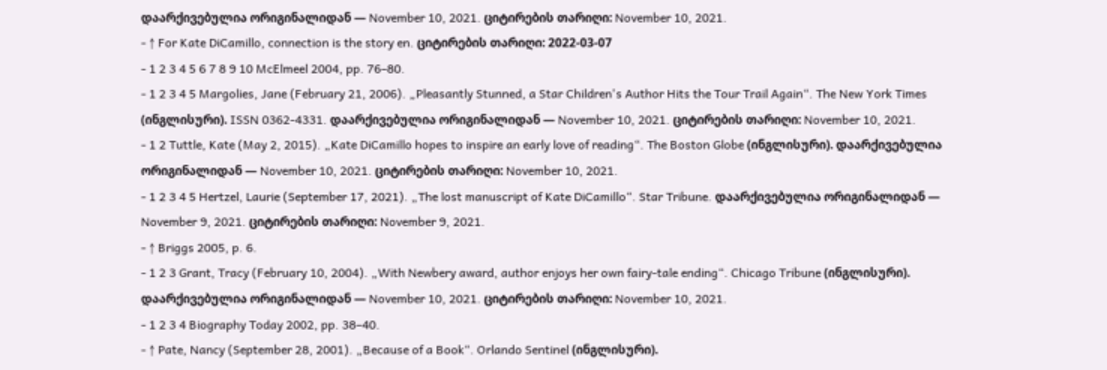დაარქივებულია ორიგინალიდან — November 10, 2021. ციტირების თარიღი: November 10, 2021.
- ↑ For Kate DiCamillo, connection is the story en. ციტირების თარიღი: 2022-03-07
- 1 2 3 4 5 6 7 8 9 10 McElmeel 2004, pp. 76–80.
- 1 2 3 4 5 Margolies, Jane (February 21, 2006). „Pleasantly Stunned, a Star Children's Author Hits the Tour Trail Again“. The New York Times (ინგლისური). ISSN 0362-4331. დაარქივებულია ორიგინალიდან — November 10, 2021. ციტირების თარიღი: November 10, 2021.
- 1 2 Tuttle, Kate (May 2, 2015). „Kate DiCamillo hopes to inspire an early love of reading“. The Boston Globe (ინგლისური). დაარქივებულია ორიგინალიდან — November 10, 2021. ციტირების თარიღი: November 10, 2021.
- 1 2 3 4 5 Hertzel, Laurie (September 17, 2021). „The lost manuscript of Kate DiCamillo“. Star Tribune. დაარქივებულია ორიგინალიდან — November 9, 2021. ციტირების თარიღი: November 9, 2021.
- ↑ Briggs 2005, p. 6.
- 1 2 3 Grant, Tracy (February 10, 2004). „With Newbery award, author enjoys her own fairy-tale ending“. Chicago Tribune (ინგლისური). დაარქივებულია ორიგინალიდან — November 10, 2021. ციტირების თარიღი: November 10, 2021.
- 1 2 3 4 Biography Today 2002, pp. 38–40.
- ↑ Pate, Nancy (September 28, 2001). „Because of a Book“. Orlando Sentinel (ინგლისური).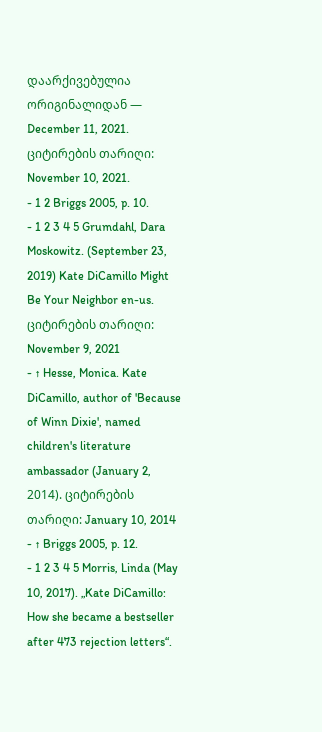დაარქივებულია ორიგინალიდან — December 11, 2021. ციტირების თარიღი: November 10, 2021.
- 1 2 Briggs 2005, p. 10.
- 1 2 3 4 5 Grumdahl, Dara Moskowitz. (September 23, 2019) Kate DiCamillo Might Be Your Neighbor en-us. ციტირების თარიღი: November 9, 2021
- ↑ Hesse, Monica. Kate DiCamillo, author of 'Because of Winn Dixie', named children's literature ambassador (January 2, 2014). ციტირების თარიღი: January 10, 2014
- ↑ Briggs 2005, p. 12.
- 1 2 3 4 5 Morris, Linda (May 10, 2017). „Kate DiCamillo: How she became a bestseller after 473 rejection letters“.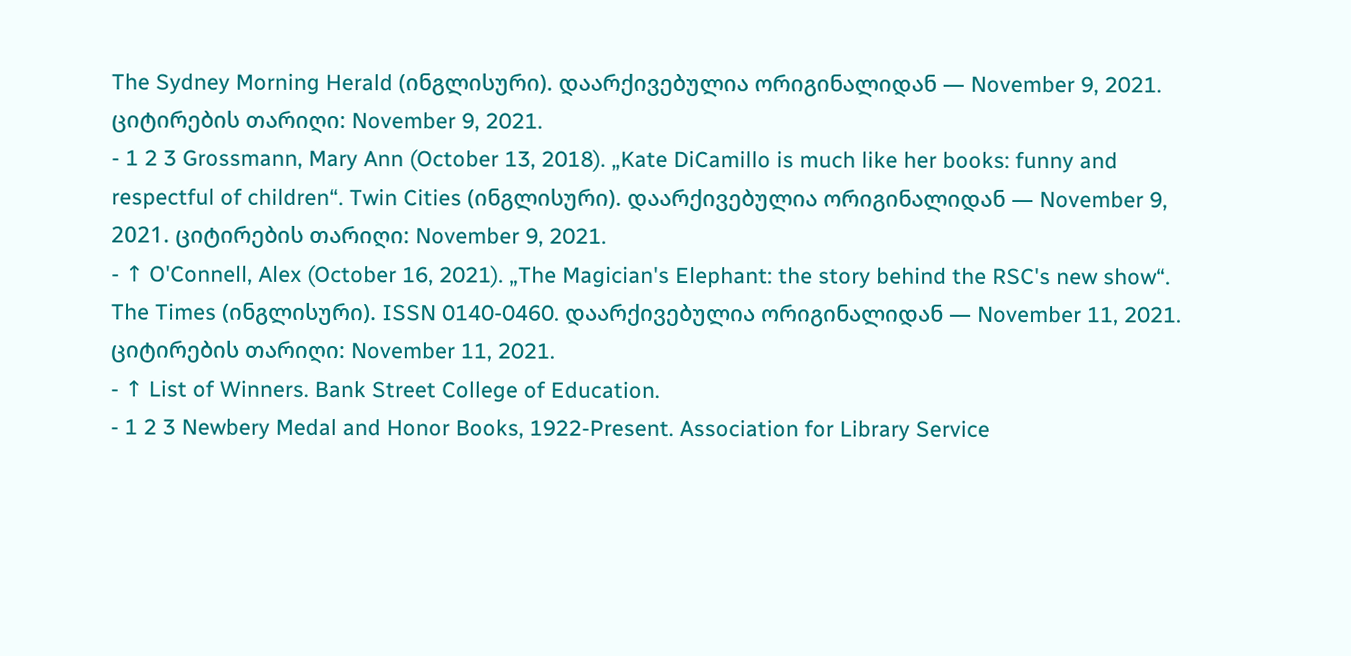The Sydney Morning Herald (ინგლისური). დაარქივებულია ორიგინალიდან — November 9, 2021. ციტირების თარიღი: November 9, 2021.
- 1 2 3 Grossmann, Mary Ann (October 13, 2018). „Kate DiCamillo is much like her books: funny and respectful of children“. Twin Cities (ინგლისური). დაარქივებულია ორიგინალიდან — November 9, 2021. ციტირების თარიღი: November 9, 2021.
- ↑ O'Connell, Alex (October 16, 2021). „The Magician's Elephant: the story behind the RSC's new show“. The Times (ინგლისური). ISSN 0140-0460. დაარქივებულია ორიგინალიდან — November 11, 2021. ციტირების თარიღი: November 11, 2021.
- ↑ List of Winners. Bank Street College of Education.
- 1 2 3 Newbery Medal and Honor Books, 1922-Present. Association for Library Service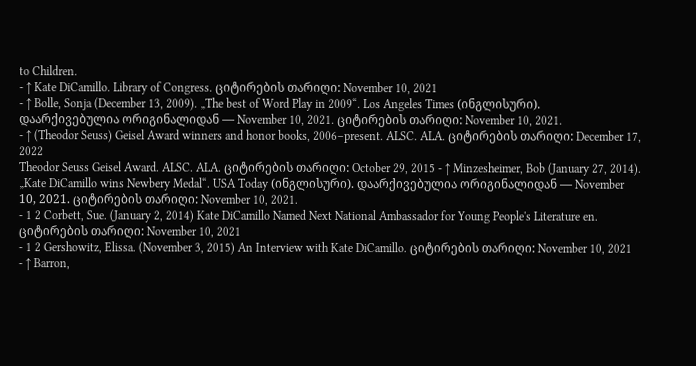to Children.
- ↑ Kate DiCamillo. Library of Congress. ციტირების თარიღი: November 10, 2021
- ↑ Bolle, Sonja (December 13, 2009). „The best of Word Play in 2009“. Los Angeles Times (ინგლისური). დაარქივებულია ორიგინალიდან — November 10, 2021. ციტირების თარიღი: November 10, 2021.
- ↑ (Theodor Seuss) Geisel Award winners and honor books, 2006–present. ALSC. ALA. ციტირების თარიღი: December 17, 2022
Theodor Seuss Geisel Award. ALSC. ALA. ციტირების თარიღი: October 29, 2015 - ↑ Minzesheimer, Bob (January 27, 2014). „Kate DiCamillo wins Newbery Medal“. USA Today (ინგლისური). დაარქივებულია ორიგინალიდან — November 10, 2021. ციტირების თარიღი: November 10, 2021.
- 1 2 Corbett, Sue. (January 2, 2014) Kate DiCamillo Named Next National Ambassador for Young People's Literature en. ციტირების თარიღი: November 10, 2021
- 1 2 Gershowitz, Elissa. (November 3, 2015) An Interview with Kate DiCamillo. ციტირების თარიღი: November 10, 2021
- ↑ Barron,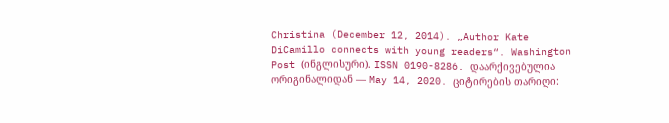Christina (December 12, 2014). „Author Kate DiCamillo connects with young readers“. Washington Post (ინგლისური). ISSN 0190-8286. დაარქივებულია ორიგინალიდან — May 14, 2020. ციტირების თარიღი: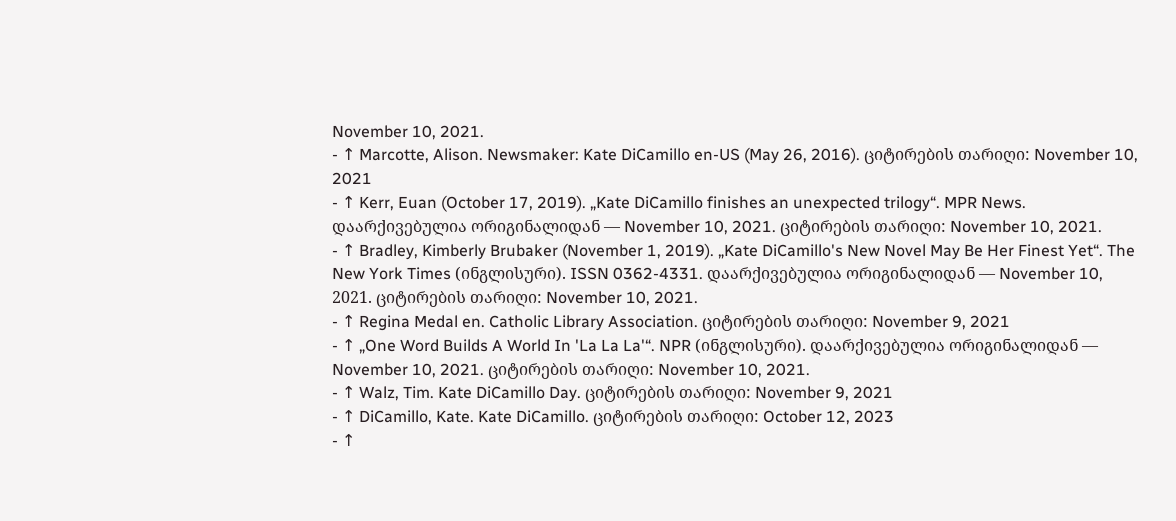November 10, 2021.
- ↑ Marcotte, Alison. Newsmaker: Kate DiCamillo en-US (May 26, 2016). ციტირების თარიღი: November 10, 2021
- ↑ Kerr, Euan (October 17, 2019). „Kate DiCamillo finishes an unexpected trilogy“. MPR News. დაარქივებულია ორიგინალიდან — November 10, 2021. ციტირების თარიღი: November 10, 2021.
- ↑ Bradley, Kimberly Brubaker (November 1, 2019). „Kate DiCamillo's New Novel May Be Her Finest Yet“. The New York Times (ინგლისური). ISSN 0362-4331. დაარქივებულია ორიგინალიდან — November 10, 2021. ციტირების თარიღი: November 10, 2021.
- ↑ Regina Medal en. Catholic Library Association. ციტირების თარიღი: November 9, 2021
- ↑ „One Word Builds A World In 'La La La'“. NPR (ინგლისური). დაარქივებულია ორიგინალიდან — November 10, 2021. ციტირების თარიღი: November 10, 2021.
- ↑ Walz, Tim. Kate DiCamillo Day. ციტირების თარიღი: November 9, 2021
- ↑ DiCamillo, Kate. Kate DiCamillo. ციტირების თარიღი: October 12, 2023
- ↑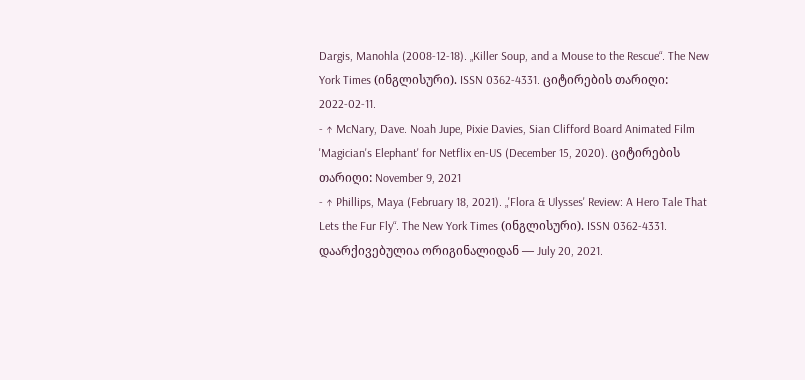Dargis, Manohla (2008-12-18). „Killer Soup, and a Mouse to the Rescue“. The New York Times (ინგლისური). ISSN 0362-4331. ციტირების თარიღი: 2022-02-11.
- ↑ McNary, Dave. Noah Jupe, Pixie Davies, Sian Clifford Board Animated Film 'Magician's Elephant' for Netflix en-US (December 15, 2020). ციტირების თარიღი: November 9, 2021
- ↑ Phillips, Maya (February 18, 2021). „'Flora & Ulysses' Review: A Hero Tale That Lets the Fur Fly“. The New York Times (ინგლისური). ISSN 0362-4331. დაარქივებულია ორიგინალიდან — July 20, 2021.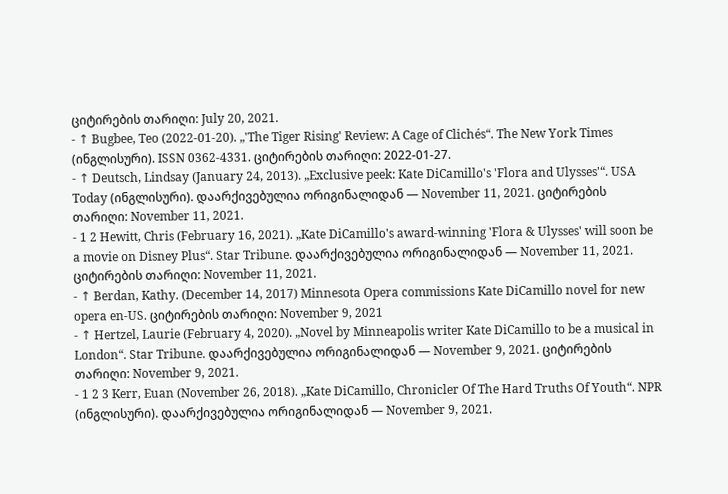ციტირების თარიღი: July 20, 2021.
- ↑ Bugbee, Teo (2022-01-20). „'The Tiger Rising' Review: A Cage of Clichés“. The New York Times (ინგლისური). ISSN 0362-4331. ციტირების თარიღი: 2022-01-27.
- ↑ Deutsch, Lindsay (January 24, 2013). „Exclusive peek: Kate DiCamillo's 'Flora and Ulysses'“. USA Today (ინგლისური). დაარქივებულია ორიგინალიდან — November 11, 2021. ციტირების თარიღი: November 11, 2021.
- 1 2 Hewitt, Chris (February 16, 2021). „Kate DiCamillo's award-winning 'Flora & Ulysses' will soon be a movie on Disney Plus“. Star Tribune. დაარქივებულია ორიგინალიდან — November 11, 2021. ციტირების თარიღი: November 11, 2021.
- ↑ Berdan, Kathy. (December 14, 2017) Minnesota Opera commissions Kate DiCamillo novel for new opera en-US. ციტირების თარიღი: November 9, 2021
- ↑ Hertzel, Laurie (February 4, 2020). „Novel by Minneapolis writer Kate DiCamillo to be a musical in London“. Star Tribune. დაარქივებულია ორიგინალიდან — November 9, 2021. ციტირების თარიღი: November 9, 2021.
- 1 2 3 Kerr, Euan (November 26, 2018). „Kate DiCamillo, Chronicler Of The Hard Truths Of Youth“. NPR (ინგლისური). დაარქივებულია ორიგინალიდან — November 9, 2021.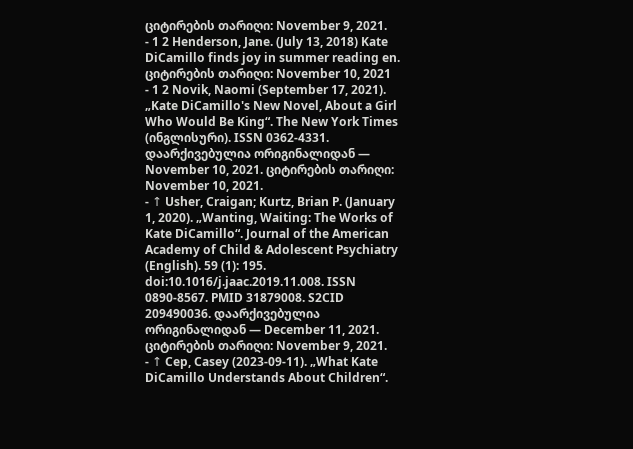ციტირების თარიღი: November 9, 2021.
- 1 2 Henderson, Jane. (July 13, 2018) Kate DiCamillo finds joy in summer reading en. ციტირების თარიღი: November 10, 2021
- 1 2 Novik, Naomi (September 17, 2021). „Kate DiCamillo's New Novel, About a Girl Who Would Be King“. The New York Times (ინგლისური). ISSN 0362-4331. დაარქივებულია ორიგინალიდან — November 10, 2021. ციტირების თარიღი: November 10, 2021.
- ↑ Usher, Craigan; Kurtz, Brian P. (January 1, 2020). „Wanting, Waiting: The Works of Kate DiCamillo“. Journal of the American Academy of Child & Adolescent Psychiatry (English). 59 (1): 195. doi:10.1016/j.jaac.2019.11.008. ISSN 0890-8567. PMID 31879008. S2CID 209490036. დაარქივებულია ორიგინალიდან — December 11, 2021. ციტირების თარიღი: November 9, 2021.
- ↑ Cep, Casey (2023-09-11). „What Kate DiCamillo Understands About Children“.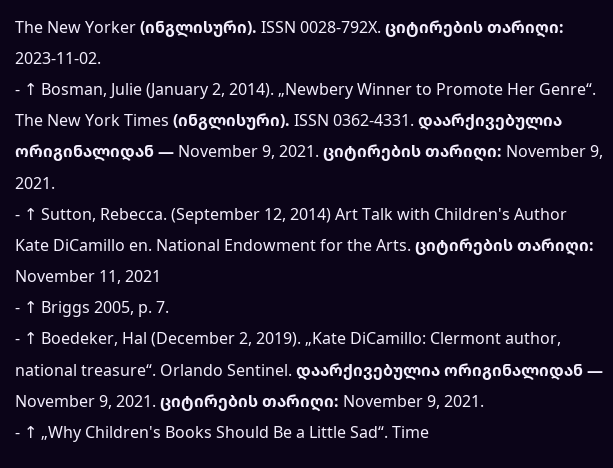The New Yorker (ინგლისური). ISSN 0028-792X. ციტირების თარიღი: 2023-11-02.
- ↑ Bosman, Julie (January 2, 2014). „Newbery Winner to Promote Her Genre“. The New York Times (ინგლისური). ISSN 0362-4331. დაარქივებულია ორიგინალიდან — November 9, 2021. ციტირების თარიღი: November 9, 2021.
- ↑ Sutton, Rebecca. (September 12, 2014) Art Talk with Children's Author Kate DiCamillo en. National Endowment for the Arts. ციტირების თარიღი: November 11, 2021
- ↑ Briggs 2005, p. 7.
- ↑ Boedeker, Hal (December 2, 2019). „Kate DiCamillo: Clermont author, national treasure“. Orlando Sentinel. დაარქივებულია ორიგინალიდან — November 9, 2021. ციტირების თარიღი: November 9, 2021.
- ↑ „Why Children's Books Should Be a Little Sad“. Time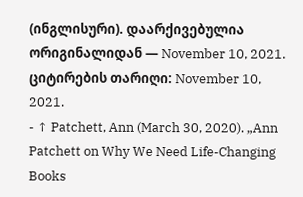(ინგლისური). დაარქივებულია ორიგინალიდან — November 10, 2021. ციტირების თარიღი: November 10, 2021.
- ↑ Patchett, Ann (March 30, 2020). „Ann Patchett on Why We Need Life-Changing Books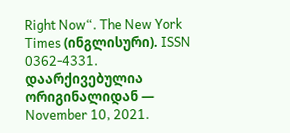Right Now“. The New York Times (ინგლისური). ISSN 0362-4331. დაარქივებულია ორიგინალიდან — November 10, 2021.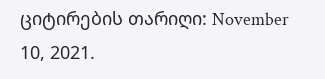ციტირების თარიღი: November 10, 2021.